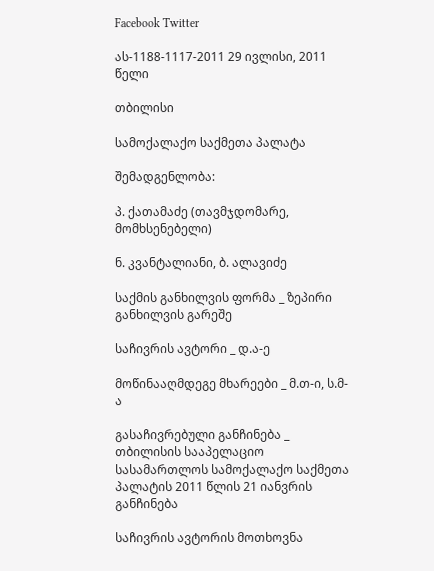Facebook Twitter

ას-1188-1117-2011 29 ივლისი, 2011 წელი

თბილისი

სამოქალაქო საქმეთა პალატა

შემადგენლობა:

პ. ქათამაძე (თავმჯდომარე, მომხსენებელი)

ნ. კვანტალიანი, ბ. ალავიძე

საქმის განხილვის ფორმა _ ზეპირი განხილვის გარეშე

საჩივრის ავტორი _ დ.ა-ე

მოწინააღმდეგე მხარეები _ მ.თ-ი, ს.მ-ა

გასაჩივრებული განჩინება _ თბილისის სააპელაციო სასამართლოს სამოქალაქო საქმეთა პალატის 2011 წლის 21 იანვრის განჩინება

საჩივრის ავტორის მოთხოვნა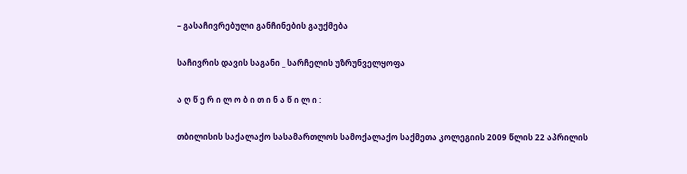– გასაჩივრებული განჩინების გაუქმება

საჩივრის დავის საგანი _ სარჩელის უზრუნველყოფა

ა ღ წ ე რ ი ლ ო ბ ი თ ი ნ ა წ ი ლ ი :

თბილისის საქალაქო სასამართლოს სამოქალაქო საქმეთა კოლეგიის 2009 წლის 22 აპრილის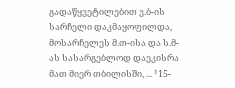გადაწყვეტილებით ვ.ბ-ის სარჩელი დაკმაყოფილდა, მოსარჩელეს მ.თ-ისა და ს.მ-ას სასარგებლოდ დაეკისრა მათ მიერ თბილისში, ... ¹15-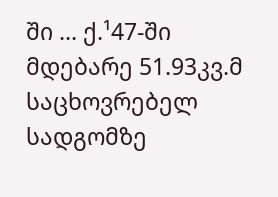ში ... ქ.¹47-ში მდებარე 51.93კვ.მ საცხოვრებელ სადგომზე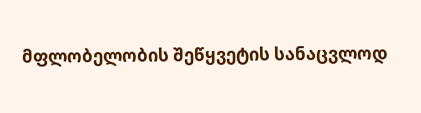მფლობელობის შეწყვეტის სანაცვლოდ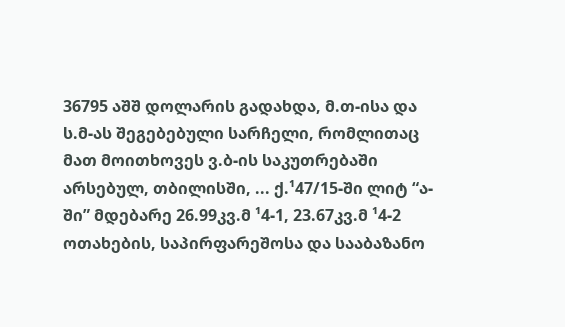36795 აშშ დოლარის გადახდა, მ.თ-ისა და ს.მ-ას შეგებებული სარჩელი, რომლითაც მათ მოითხოვეს ვ.ბ-ის საკუთრებაში არსებულ, თბილისში, ... ქ.¹47/15-ში ლიტ “ა-ში” მდებარე 26.99კვ.მ ¹4-1, 23.67კვ.მ ¹4-2 ოთახების, საპირფარეშოსა და სააბაზანო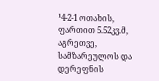¹4-2-1 ოთახის, ფართით 5.52კვ.მ, აგრეთვე, სამზარეულოს და დერეფნის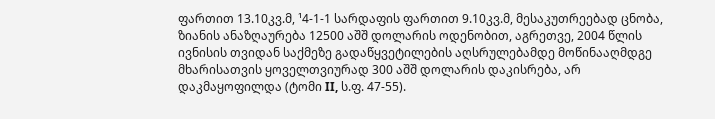ფართით 13.10კვ.მ, ¹4-1-1 სარდაფის ფართით 9.10კვ.მ, მესაკუთრეებად ცნობა, ზიანის ანაზღაურება 12500 აშშ დოლარის ოდენობით, აგრეთვე, 2004 წლის ივნისის თვიდან საქმეზე გადაწყვეტილების აღსრულებამდე მოწინააღმდგე მხარისათვის ყოველთვიურად 300 აშშ დოლარის დაკისრება, არ დაკმაყოფილდა (ტომი II, ს.ფ. 47-55).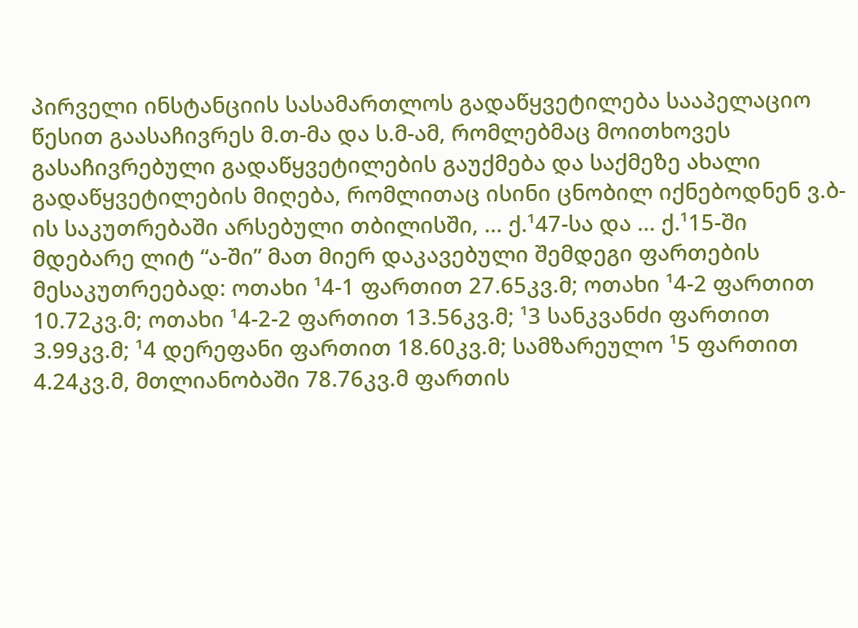პირველი ინსტანციის სასამართლოს გადაწყვეტილება სააპელაციო წესით გაასაჩივრეს მ.თ-მა და ს.მ-ამ, რომლებმაც მოითხოვეს გასაჩივრებული გადაწყვეტილების გაუქმება და საქმეზე ახალი გადაწყვეტილების მიღება, რომლითაც ისინი ცნობილ იქნებოდნენ ვ.ბ-ის საკუთრებაში არსებული თბილისში, ... ქ.¹47-სა და ... ქ.¹15-ში მდებარე ლიტ “ა-ში” მათ მიერ დაკავებული შემდეგი ფართების მესაკუთრეებად: ოთახი ¹4-1 ფართით 27.65კვ.მ; ოთახი ¹4-2 ფართით 10.72კვ.მ; ოთახი ¹4-2-2 ფართით 13.56კვ.მ; ¹3 სანკვანძი ფართით 3.99კვ.მ; ¹4 დერეფანი ფართით 18.60კვ.მ; სამზარეულო ¹5 ფართით 4.24კვ.მ, მთლიანობაში 78.76კვ.მ ფართის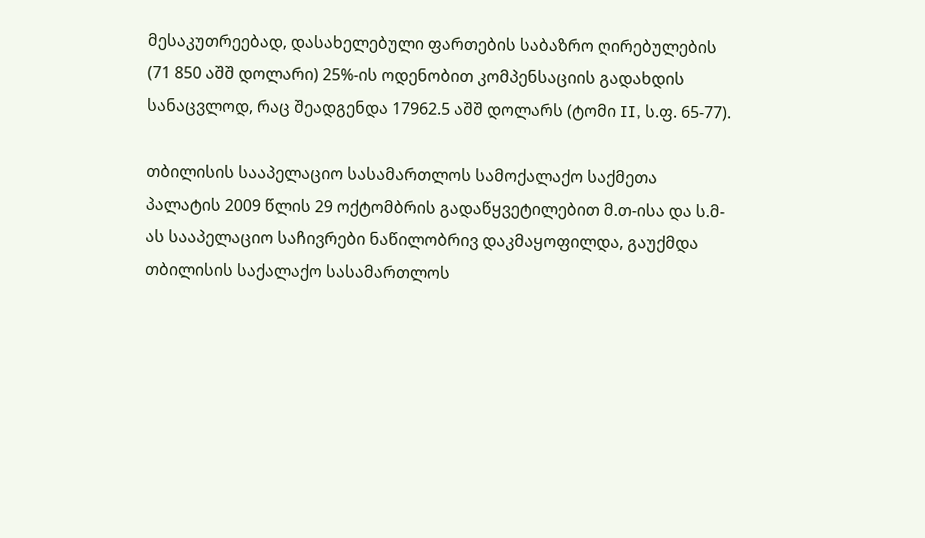მესაკუთრეებად, დასახელებული ფართების საბაზრო ღირებულების (71 850 აშშ დოლარი) 25%-ის ოდენობით კომპენსაციის გადახდის სანაცვლოდ, რაც შეადგენდა 17962.5 აშშ დოლარს (ტომი II, ს.ფ. 65-77).

თბილისის სააპელაციო სასამართლოს სამოქალაქო საქმეთა პალატის 2009 წლის 29 ოქტომბრის გადაწყვეტილებით მ.თ-ისა და ს.მ-ას სააპელაციო საჩივრები ნაწილობრივ დაკმაყოფილდა, გაუქმდა თბილისის საქალაქო სასამართლოს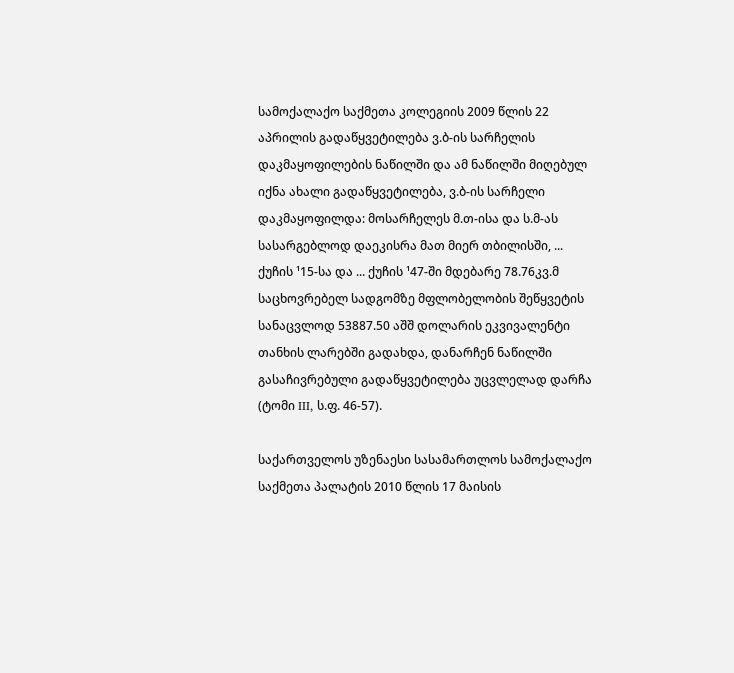სამოქალაქო საქმეთა კოლეგიის 2009 წლის 22 აპრილის გადაწყვეტილება ვ.ბ-ის სარჩელის დაკმაყოფილების ნაწილში და ამ ნაწილში მიღებულ იქნა ახალი გადაწყვეტილება, ვ.ბ-ის სარჩელი დაკმაყოფილდა: მოსარჩელეს მ.თ-ისა და ს.მ-ას სასარგებლოდ დაეკისრა მათ მიერ თბილისში, ... ქუჩის ¹15-სა და ... ქუჩის ¹47-ში მდებარე 78.76კვ.მ საცხოვრებელ სადგომზე მფლობელობის შეწყვეტის სანაცვლოდ 53887.50 აშშ დოლარის ეკვივალენტი თანხის ლარებში გადახდა, დანარჩენ ნაწილში გასაჩივრებული გადაწყვეტილება უცვლელად დარჩა (ტომი III, ს.ფ. 46-57).

საქართველოს უზენაესი სასამართლოს სამოქალაქო საქმეთა პალატის 2010 წლის 17 მაისის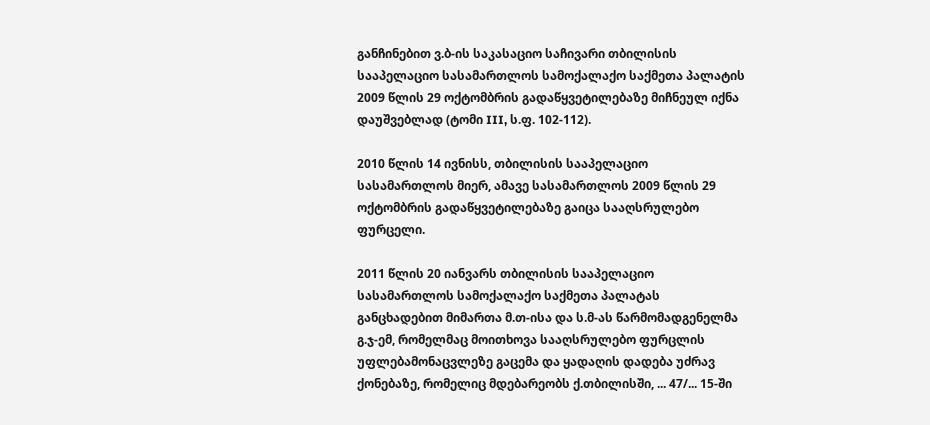განჩინებით ვ.ბ-ის საკასაციო საჩივარი თბილისის სააპელაციო სასამართლოს სამოქალაქო საქმეთა პალატის 2009 წლის 29 ოქტომბრის გადაწყვეტილებაზე მიჩნეულ იქნა დაუშვებლად (ტომი III, ს.ფ. 102-112).

2010 წლის 14 ივნისს, თბილისის სააპელაციო სასამართლოს მიერ, ამავე სასამართლოს 2009 წლის 29 ოქტომბრის გადაწყვეტილებაზე გაიცა სააღსრულებო ფურცელი.

2011 წლის 20 იანვარს თბილისის სააპელაციო სასამართლოს სამოქალაქო საქმეთა პალატას განცხადებით მიმართა მ.თ-ისა და ს.მ-ას წარმომადგენელმა გ.ჯ-ემ, რომელმაც მოითხოვა სააღსრულებო ფურცლის უფლებამონაცვლეზე გაცემა და ყადაღის დადება უძრავ ქონებაზე, რომელიც მდებარეობს ქ.თბილისში, ... 47/... 15-ში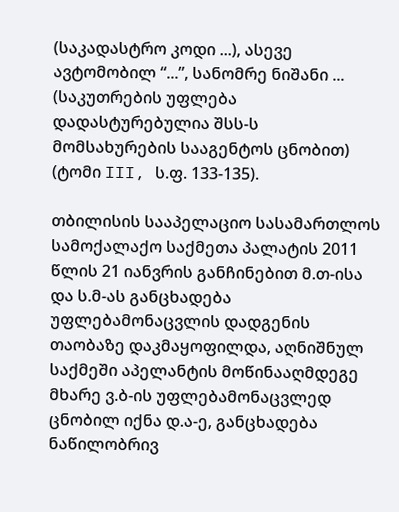(საკადასტრო კოდი ...), ასევე ავტომობილ “...”, სანომრე ნიშანი ... (საკუთრების უფლება დადასტურებულია შსს-ს მომსახურების სააგენტოს ცნობით) (ტომი III, ს.ფ. 133-135).

თბილისის სააპელაციო სასამართლოს სამოქალაქო საქმეთა პალატის 2011 წლის 21 იანვრის განჩინებით მ.თ-ისა და ს.მ-ას განცხადება უფლებამონაცვლის დადგენის თაობაზე დაკმაყოფილდა, აღნიშნულ საქმეში აპელანტის მოწინააღმდეგე მხარე ვ.ბ-ის უფლებამონაცვლედ ცნობილ იქნა დ.ა-ე, განცხადება ნაწილობრივ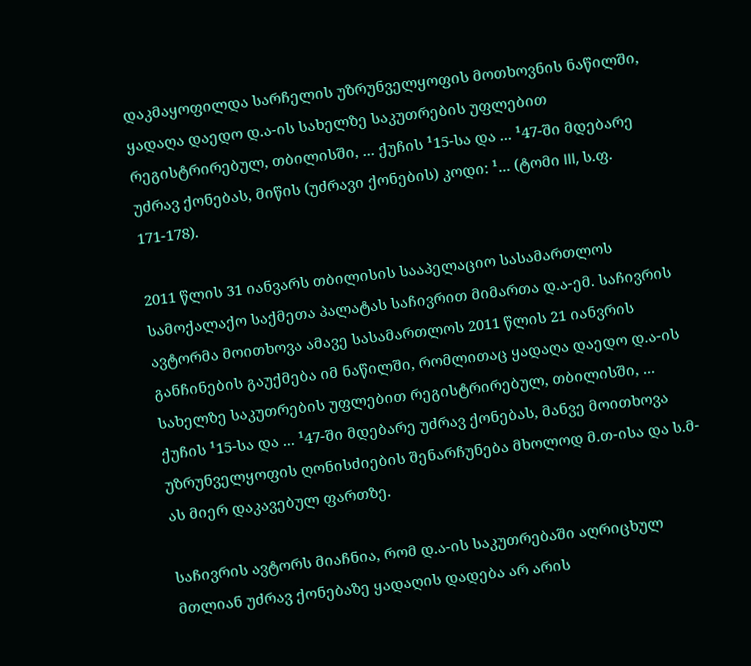დაკმაყოფილდა სარჩელის უზრუნველყოფის მოთხოვნის ნაწილში, ყადაღა დაედო დ.ა-ის სახელზე საკუთრების უფლებით რეგისტრირებულ, თბილისში, ... ქუჩის ¹15-სა და ... ¹47-ში მდებარე უძრავ ქონებას, მიწის (უძრავი ქონების) კოდი: ¹... (ტომი III, ს.ფ. 171-178).

2011 წლის 31 იანვარს თბილისის სააპელაციო სასამართლოს სამოქალაქო საქმეთა პალატას საჩივრით მიმართა დ.ა-ემ. საჩივრის ავტორმა მოითხოვა ამავე სასამართლოს 2011 წლის 21 იანვრის განჩინების გაუქმება იმ ნაწილში, რომლითაც ყადაღა დაედო დ.ა-ის სახელზე საკუთრების უფლებით რეგისტრირებულ, თბილისში, ... ქუჩის ¹15-სა და ... ¹47-ში მდებარე უძრავ ქონებას, მანვე მოითხოვა უზრუნველყოფის ღონისძიების შენარჩუნება მხოლოდ მ.თ-ისა და ს.მ-ას მიერ დაკავებულ ფართზე.

საჩივრის ავტორს მიაჩნია, რომ დ.ა-ის საკუთრებაში აღრიცხულ მთლიან უძრავ ქონებაზე ყადაღის დადება არ არის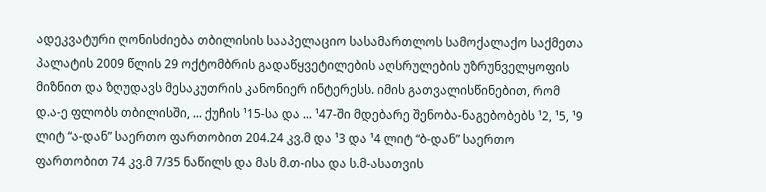ადეკვატური ღონისძიება თბილისის სააპელაციო სასამართლოს სამოქალაქო საქმეთა პალატის 2009 წლის 29 ოქტომბრის გადაწყვეტილების აღსრულების უზრუნველყოფის მიზნით და ზღუდავს მესაკუთრის კანონიერ ინტერესს. იმის გათვალისწინებით, რომ დ.ა-ე ფლობს თბილისში, ... ქუჩის ¹15-სა და ... ¹47-ში მდებარე შენობა-ნაგებობებს ¹2, ¹5, ¹9 ლიტ “ა-დან” საერთო ფართობით 204.24 კვ.მ და ¹3 და ¹4 ლიტ “ბ-დან” საერთო ფართობით 74 კვ.მ 7/35 ნაწილს და მას მ.თ-ისა და ს.მ-ასათვის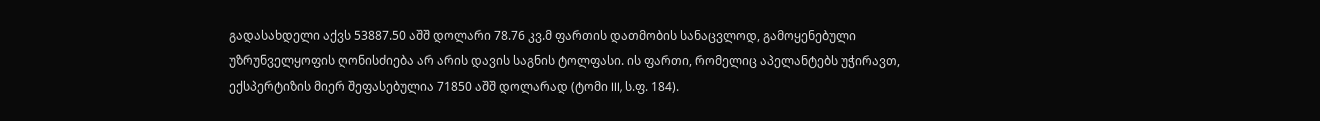გადასახდელი აქვს 53887.50 აშშ დოლარი 78.76 კვ.მ ფართის დათმობის სანაცვლოდ, გამოყენებული უზრუნველყოფის ღონისძიება არ არის დავის საგნის ტოლფასი. ის ფართი, რომელიც აპელანტებს უჭირავთ, ექსპერტიზის მიერ შეფასებულია 71850 აშშ დოლარად (ტომი III, ს.ფ. 184).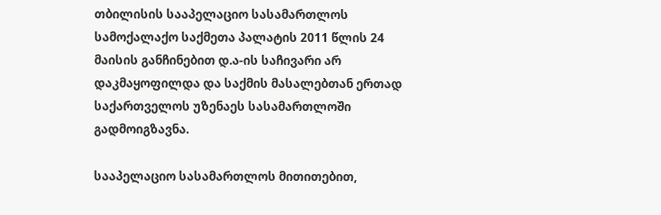თბილისის სააპელაციო სასამართლოს სამოქალაქო საქმეთა პალატის 2011 წლის 24 მაისის განჩინებით დ.ა-ის საჩივარი არ დაკმაყოფილდა და საქმის მასალებთან ერთად საქართველოს უზენაეს სასამართლოში გადმოიგზავნა.

სააპელაციო სასამართლოს მითითებით,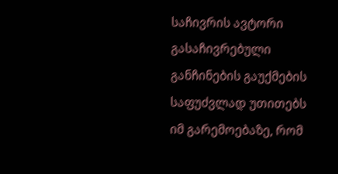საჩივრის ავტორი გასაჩივრებული განჩინების გაუქმების საფუძვლად უთითებს იმ გარემოებაზე, რომ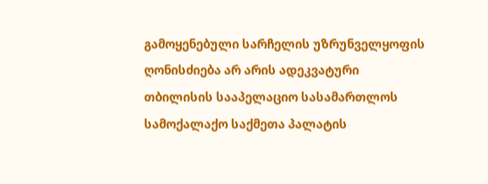გამოყენებული სარჩელის უზრუნველყოფის ღონისძიება არ არის ადეკვატური თბილისის სააპელაციო სასამართლოს სამოქალაქო საქმეთა პალატის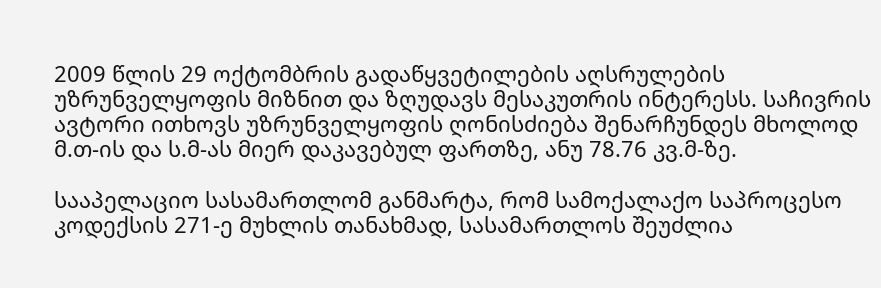2009 წლის 29 ოქტომბრის გადაწყვეტილების აღსრულების უზრუნველყოფის მიზნით და ზღუდავს მესაკუთრის ინტერესს. საჩივრის ავტორი ითხოვს უზრუნველყოფის ღონისძიება შენარჩუნდეს მხოლოდ მ.თ-ის და ს.მ-ას მიერ დაკავებულ ფართზე, ანუ 78.76 კვ.მ-ზე.

სააპელაციო სასამართლომ განმარტა, რომ სამოქალაქო საპროცესო კოდექსის 271-ე მუხლის თანახმად, სასამართლოს შეუძლია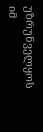უზრუნველყოს იმ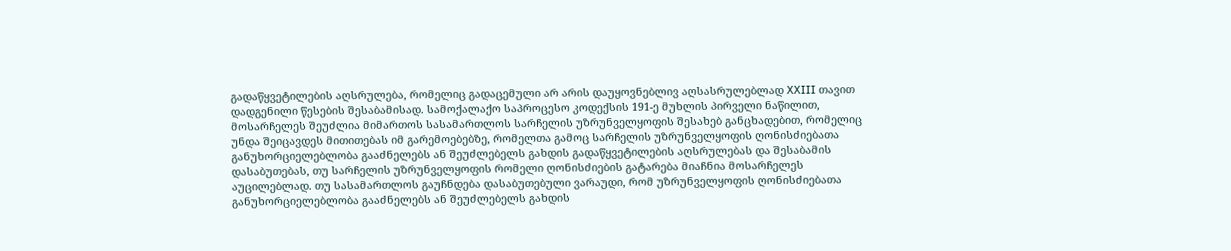გადაწყვეტილების აღსრულება, რომელიც გადაცემული არ არის დაუყოვნებლივ აღსასრულებლად XXIII თავით დადგენილი წესების შესაბამისად. სამოქალაქო საპროცესო კოდექსის 191-ე მუხლის პირველი ნაწილით, მოსარჩელეს შეუძლია მიმართოს სასამართლოს სარჩელის უზრუნველყოფის შესახებ განცხადებით, რომელიც უნდა შეიცავდეს მითითებას იმ გარემოებებზე, რომელთა გამოც სარჩელის უზრუნველყოფის ღონისძიებათა განუხორციელებლობა გააძნელებს ან შეუძლებელს გახდის გადაწყვეტილების აღსრულებას და შესაბამის დასაბუთებას, თუ სარჩელის უზრუნველყოფის რომელი ღონისძიების გატარება მიაჩნია მოსარჩელეს აუცილებლად. თუ სასამართლოს გაუჩნდება დასაბუთებული ვარაუდი, რომ უზრუნველყოფის ღონისძიებათა განუხორციელებლობა გააძნელებს ან შეუძლებელს გახდის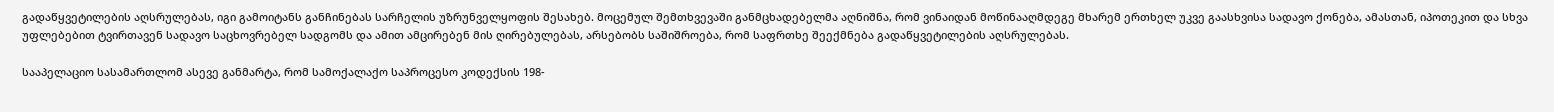გადაწყვეტილების აღსრულებას, იგი გამოიტანს განჩინებას სარჩელის უზრუნველყოფის შესახებ. მოცემულ შემთხვევაში განმცხადებელმა აღნიშნა, რომ ვინაიდან მოწინააღმდეგე მხარემ ერთხელ უკვე გაასხვისა სადავო ქონება, ამასთან, იპოთეკით და სხვა უფლებებით ტვირთავენ სადავო საცხოვრებელ სადგომს და ამით ამცირებენ მის ღირებულებას, არსებობს საშიშროება, რომ საფრთხე შეექმნება გადაწყვეტილების აღსრულებას.

სააპელაციო სასამართლომ ასევე განმარტა, რომ სამოქალაქო საპროცესო კოდექსის 198-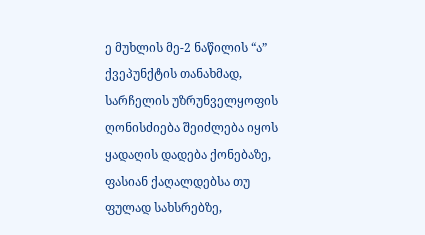ე მუხლის მე-2 ნაწილის “ა” ქვეპუნქტის თანახმად, სარჩელის უზრუნველყოფის ღონისძიება შეიძლება იყოს ყადაღის დადება ქონებაზე, ფასიან ქაღალდებსა თუ ფულად სახსრებზე,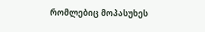რომლებიც მოპასუხეს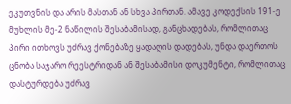ეკუთვნის და არის მასთან ან სხვა პირთან. ამავე კოდექსის 191-ე მუხლის მე-2 ნაწილის შესაბამისად, განცხადებას, რომლითაც პირი ითხოვს უძრავ ქონებაზე ყადაღის დადებას, უნდა დაერთოს ცნობა საჯარო რეესტრიდან ან შესაბამისი დოკუმენტი, რომლითაც დასტურდება უძრავ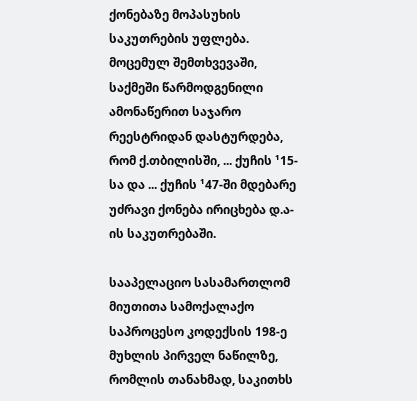ქონებაზე მოპასუხის საკუთრების უფლება. მოცემულ შემთხვევაში, საქმეში წარმოდგენილი ამონაწერით საჯარო რეესტრიდან დასტურდება, რომ ქ.თბილისში, ... ქუჩის ¹15-სა და ... ქუჩის ¹47-ში მდებარე უძრავი ქონება ირიცხება დ.ა-ის საკუთრებაში.

სააპელაციო სასამართლომ მიუთითა სამოქალაქო საპროცესო კოდექსის 198-ე მუხლის პირველ ნაწილზე, რომლის თანახმად, საკითხს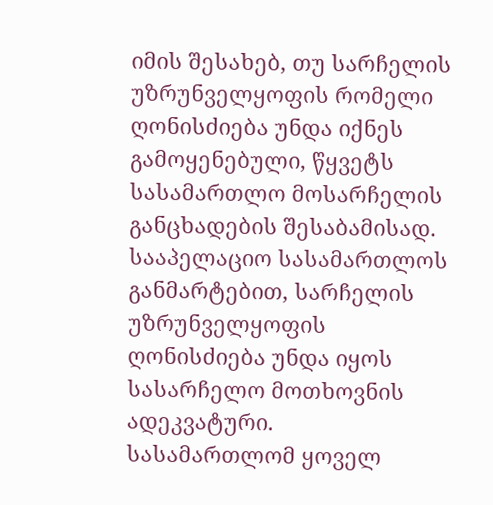იმის შესახებ, თუ სარჩელის უზრუნველყოფის რომელი ღონისძიება უნდა იქნეს გამოყენებული, წყვეტს სასამართლო მოსარჩელის განცხადების შესაბამისად. სააპელაციო სასამართლოს განმარტებით, სარჩელის უზრუნველყოფის ღონისძიება უნდა იყოს სასარჩელო მოთხოვნის ადეკვატური. სასამართლომ ყოველ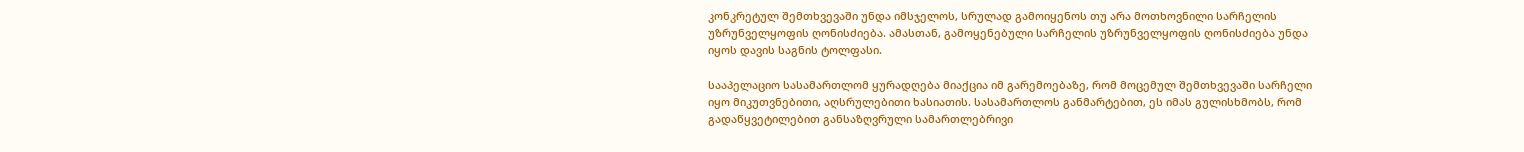კონკრეტულ შემთხვევაში უნდა იმსჯელოს, სრულად გამოიყენოს თუ არა მოთხოვნილი სარჩელის უზრუნველყოფის ღონისძიება. ამასთან, გამოყენებული სარჩელის უზრუნველყოფის ღონისძიება უნდა იყოს დავის საგნის ტოლფასი.

სააპელაციო სასამართლომ ყურადღება მიაქცია იმ გარემოებაზე, რომ მოცემულ შემთხვევაში სარჩელი იყო მიკუთვნებითი, აღსრულებითი ხასიათის. სასამართლოს განმარტებით, ეს იმას გულისხმობს, რომ გადაწყვეტილებით განსაზღვრული სამართლებრივი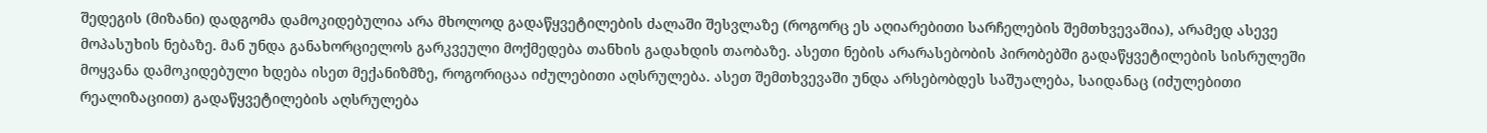შედეგის (მიზანი) დადგომა დამოკიდებულია არა მხოლოდ გადაწყვეტილების ძალაში შესვლაზე (როგორც ეს აღიარებითი სარჩელების შემთხვევაშია), არამედ ასევე მოპასუხის ნებაზე. მან უნდა განახორციელოს გარკვეული მოქმედება თანხის გადახდის თაობაზე. ასეთი ნების არარასებობის პირობებში გადაწყვეტილების სისრულეში მოყვანა დამოკიდებული ხდება ისეთ მექანიზმზე, როგორიცაა იძულებითი აღსრულება. ასეთ შემთხვევაში უნდა არსებობდეს საშუალება, საიდანაც (იძულებითი რეალიზაციით) გადაწყვეტილების აღსრულება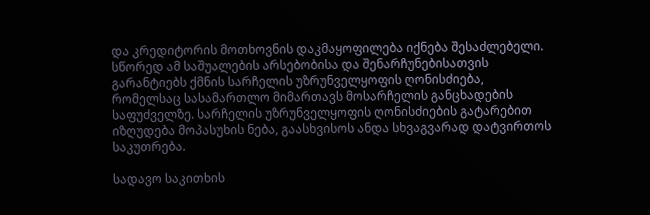და კრედიტორის მოთხოვნის დაკმაყოფილება იქნება შესაძლებელი. სწორედ ამ საშუალების არსებობისა და შენარჩუნებისათვის გარანტიებს ქმნის სარჩელის უზრუნველყოფის ღონისძიება, რომელსაც სასამართლო მიმართავს მოსარჩელის განცხადების საფუძველზე. სარჩელის უზრუნველყოფის ღონისძიების გატარებით იზღუდება მოპასუხის ნება, გაასხვისოს ანდა სხვაგვარად დატვირთოს საკუთრება.

სადავო საკითხის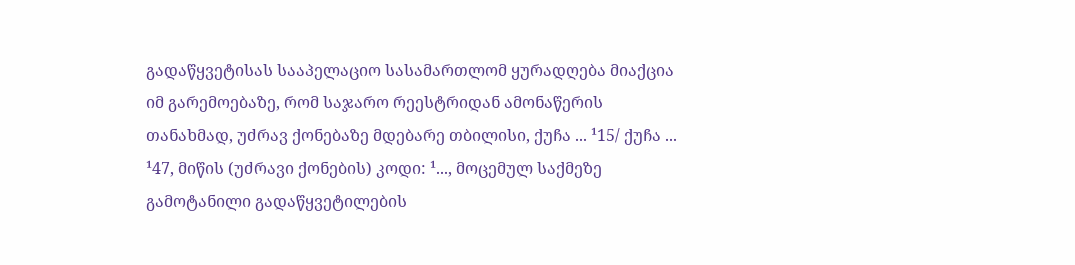გადაწყვეტისას სააპელაციო სასამართლომ ყურადღება მიაქცია იმ გარემოებაზე, რომ საჯარო რეესტრიდან ამონაწერის თანახმად, უძრავ ქონებაზე მდებარე თბილისი, ქუჩა ... ¹15/ ქუჩა ... ¹47, მიწის (უძრავი ქონების) კოდი: ¹..., მოცემულ საქმეზე გამოტანილი გადაწყვეტილების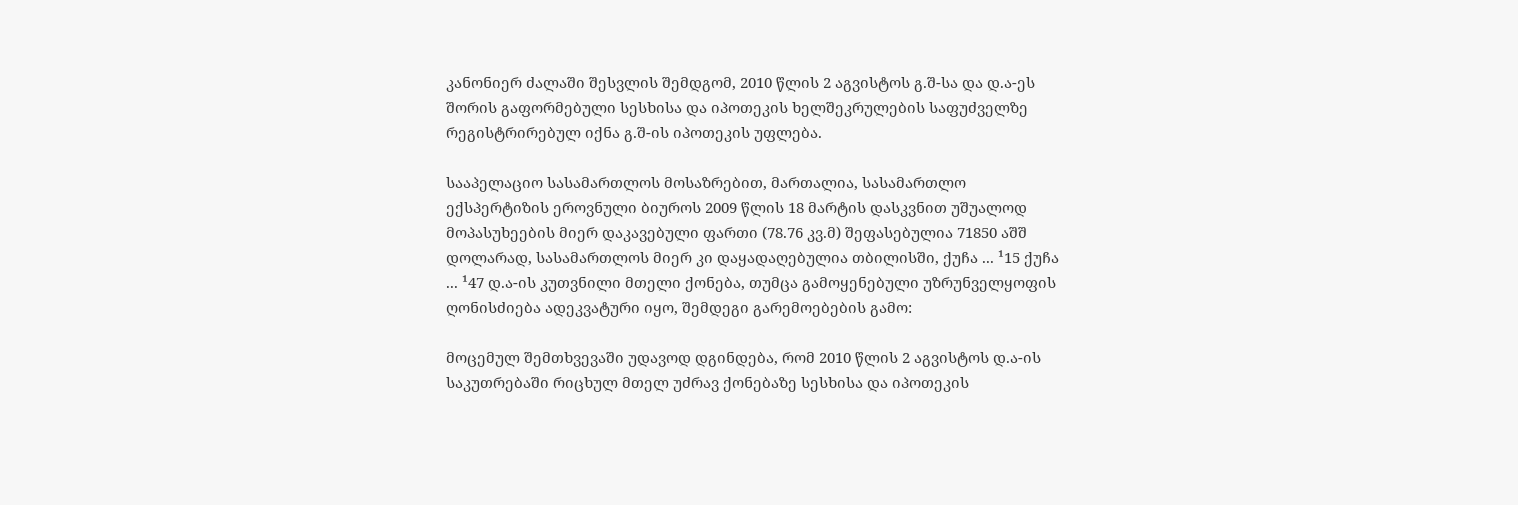კანონიერ ძალაში შესვლის შემდგომ, 2010 წლის 2 აგვისტოს გ.შ-სა და დ.ა-ეს შორის გაფორმებული სესხისა და იპოთეკის ხელშეკრულების საფუძველზე რეგისტრირებულ იქნა გ.შ-ის იპოთეკის უფლება.

სააპელაციო სასამართლოს მოსაზრებით, მართალია, სასამართლო ექსპერტიზის ეროვნული ბიუროს 2009 წლის 18 მარტის დასკვნით უშუალოდ მოპასუხეების მიერ დაკავებული ფართი (78.76 კვ.მ) შეფასებულია 71850 აშშ დოლარად, სასამართლოს მიერ კი დაყადაღებულია თბილისში, ქუჩა ... ¹15 ქუჩა ... ¹47 დ.ა-ის კუთვნილი მთელი ქონება, თუმცა გამოყენებული უზრუნველყოფის ღონისძიება ადეკვატური იყო, შემდეგი გარემოებების გამო:

მოცემულ შემთხვევაში უდავოდ დგინდება, რომ 2010 წლის 2 აგვისტოს დ.ა-ის საკუთრებაში რიცხულ მთელ უძრავ ქონებაზე სესხისა და იპოთეკის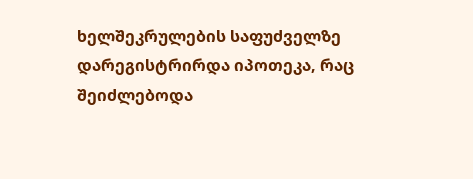ხელშეკრულების საფუძველზე დარეგისტრირდა იპოთეკა, რაც შეიძლებოდა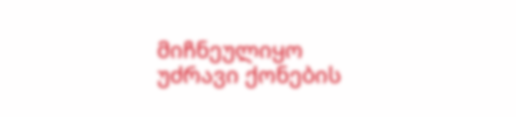მიჩნეულიყო უძრავი ქონების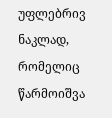უფლებრივ ნაკლად, რომელიც წარმოიშვა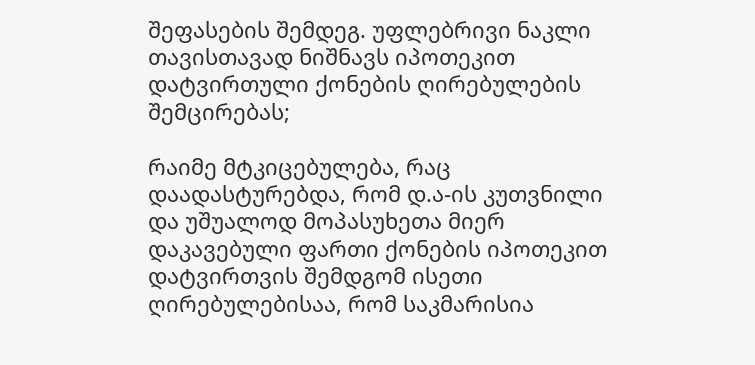შეფასების შემდეგ. უფლებრივი ნაკლი თავისთავად ნიშნავს იპოთეკით დატვირთული ქონების ღირებულების შემცირებას;

რაიმე მტკიცებულება, რაც დაადასტურებდა, რომ დ.ა-ის კუთვნილი და უშუალოდ მოპასუხეთა მიერ დაკავებული ფართი ქონების იპოთეკით დატვირთვის შემდგომ ისეთი ღირებულებისაა, რომ საკმარისია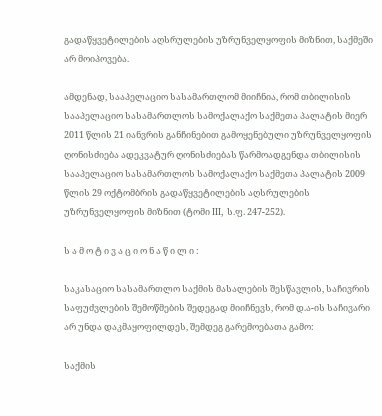გადაწყვეტილების აღსრულების უზრუნველყოფის მიზნით, საქმეში არ მოიპოვება.

ამდენად, სააპელაციო სასამართლომ მიიჩნია, რომ თბილისის სააპელაციო სასამართლოს სამოქალაქო საქმეთა პალატის მიერ 2011 წლის 21 იანვრის განჩინებით გამოყენებული უზრუნველყოფის ღონისძიება ადეკვატურ ღონისძიებას წარმოადგენდა თბილისის სააპელაციო სასამართლოს სამოქალაქო საქმეთა პალატის 2009 წლის 29 ოქტომბრის გადაწყვეტილების აღსრულების უზრუნველყოფის მიზნით (ტომი III, ს.ფ. 247-252).

ს ა მ ო ტ ი ვ ა ც ი ო ნ ა წ ი ლ ი :

საკასაციო სასამართლო საქმის მასალების შესწავლის, საჩივრის საფუძვლების შემოწმების შედეგად მიიჩნევს, რომ დ.ა-ის საჩივარი არ უნდა დაკმაყოფილდეს, შემდეგ გარემოებათა გამო:

საქმის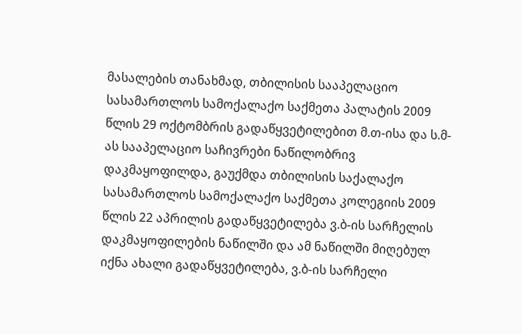მასალების თანახმად, თბილისის სააპელაციო სასამართლოს სამოქალაქო საქმეთა პალატის 2009 წლის 29 ოქტომბრის გადაწყვეტილებით მ.თ-ისა და ს.მ-ას სააპელაციო საჩივრები ნაწილობრივ დაკმაყოფილდა, გაუქმდა თბილისის საქალაქო სასამართლოს სამოქალაქო საქმეთა კოლეგიის 2009 წლის 22 აპრილის გადაწყვეტილება ვ.ბ-ის სარჩელის დაკმაყოფილების ნაწილში და ამ ნაწილში მიღებულ იქნა ახალი გადაწყვეტილება, ვ.ბ-ის სარჩელი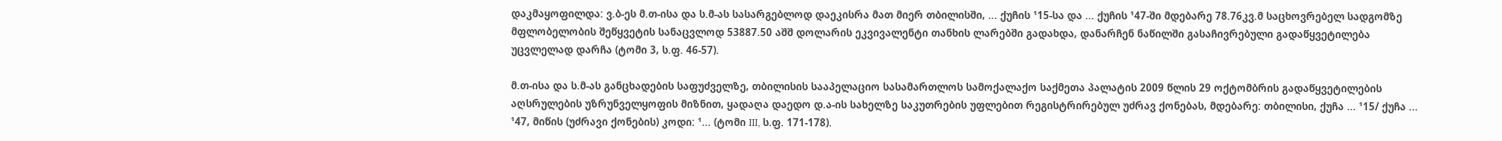დაკმაყოფილდა: ვ.ბ-ეს მ.თ-ისა და ს.მ-ას სასარგებლოდ დაეკისრა მათ მიერ თბილისში, ... ქუჩის ¹15-სა და ... ქუჩის ¹47-ში მდებარე 78.76კვ.მ საცხოვრებელ სადგომზე მფლობელობის შეწყვეტის სანაცვლოდ 53887.50 აშშ დოლარის ეკვივალენტი თანხის ლარებში გადახდა, დანარჩენ ნაწილში გასაჩივრებული გადაწყვეტილება უცვლელად დარჩა (ტომი 3, ს.ფ. 46-57).

მ.თ-ისა და ს.მ-ას განცხადების საფუძველზე, თბილისის სააპელაციო სასამართლოს სამოქალაქო საქმეთა პალატის 2009 წლის 29 ოქტომბრის გადაწყვეტილების აღსრულების უზრუნველყოფის მიზნით, ყადაღა დაედო დ.ა-ის სახელზე საკუთრების უფლებით რეგისტრირებულ უძრავ ქონებას, მდებარე: თბილისი, ქუჩა ... ¹15/ ქუჩა ... ¹47, მიწის (უძრავი ქონების) კოდი: ¹... (ტომი III, ს.ფ. 171-178).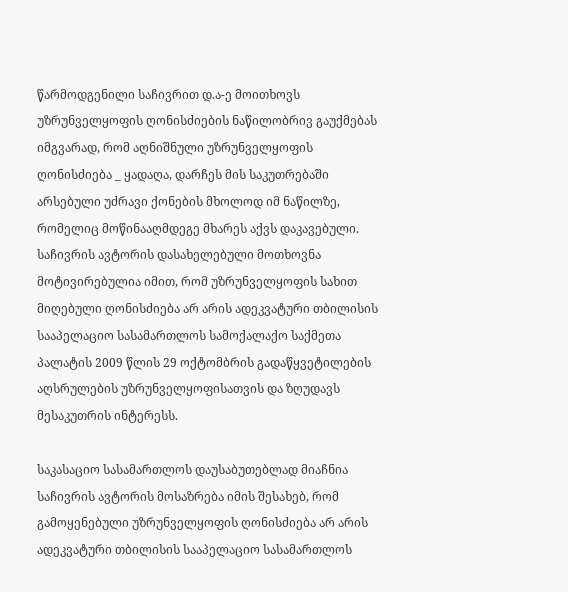წარმოდგენილი საჩივრით დ.ა-ე მოითხოვს უზრუნველყოფის ღონისძიების ნაწილობრივ გაუქმებას იმგვარად, რომ აღნიშნული უზრუნველყოფის ღონისძიება _ ყადაღა, დარჩეს მის საკუთრებაში არსებული უძრავი ქონების მხოლოდ იმ ნაწილზე, რომელიც მოწინააღმდეგე მხარეს აქვს დაკავებული. საჩივრის ავტორის დასახელებული მოთხოვნა მოტივირებულია იმით, რომ უზრუნველყოფის სახით მიღებული ღონისძიება არ არის ადეკვატური თბილისის სააპელაციო სასამართლოს სამოქალაქო საქმეთა პალატის 2009 წლის 29 ოქტომბრის გადაწყვეტილების აღსრულების უზრუნველყოფისათვის და ზღუდავს მესაკუთრის ინტერესს.

საკასაციო სასამართლოს დაუსაბუთებლად მიაჩნია საჩივრის ავტორის მოსაზრება იმის შესახებ, რომ გამოყენებული უზრუნველყოფის ღონისძიება არ არის ადეკვატური თბილისის სააპელაციო სასამართლოს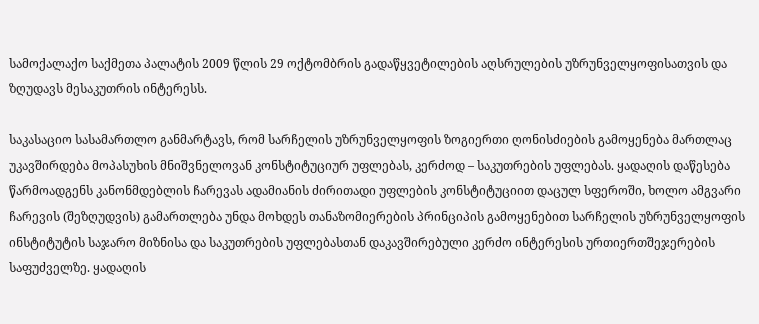სამოქალაქო საქმეთა პალატის 2009 წლის 29 ოქტომბრის გადაწყვეტილების აღსრულების უზრუნველყოფისათვის და ზღუდავს მესაკუთრის ინტერესს.

საკასაციო სასამართლო განმარტავს, რომ სარჩელის უზრუნველყოფის ზოგიერთი ღონისძიების გამოყენება მართლაც უკავშირდება მოპასუხის მნიშვნელოვან კონსტიტუციურ უფლებას, კერძოდ – საკუთრების უფლებას. ყადაღის დაწესება წარმოადგენს კანონმდებლის ჩარევას ადამიანის ძირითადი უფლების კონსტიტუციით დაცულ სფეროში, ხოლო ამგვარი ჩარევის (შეზღუდვის) გამართლება უნდა მოხდეს თანაზომიერების პრინციპის გამოყენებით სარჩელის უზრუნველყოფის ინსტიტუტის საჯარო მიზნისა და საკუთრების უფლებასთან დაკავშირებული კერძო ინტერესის ურთიერთშეჯერების საფუძველზე. ყადაღის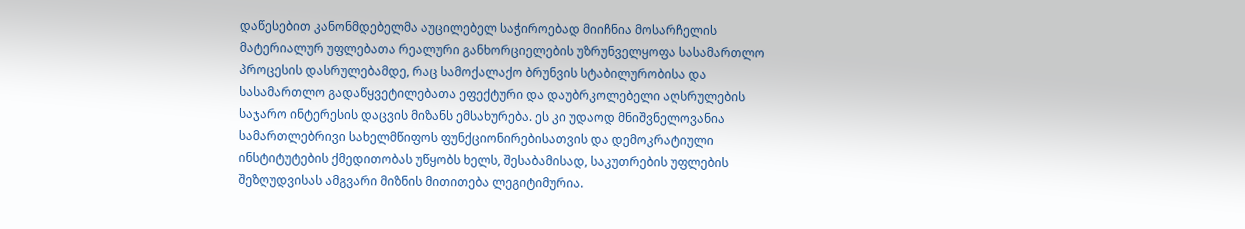დაწესებით კანონმდებელმა აუცილებელ საჭიროებად მიიჩნია მოსარჩელის მატერიალურ უფლებათა რეალური განხორციელების უზრუნველყოფა სასამართლო პროცესის დასრულებამდე, რაც სამოქალაქო ბრუნვის სტაბილურობისა და სასამართლო გადაწყვეტილებათა ეფექტური და დაუბრკოლებელი აღსრულების საჯარო ინტერესის დაცვის მიზანს ემსახურება. ეს კი უდაოდ მნიშვნელოვანია სამართლებრივი სახელმწიფოს ფუნქციონირებისათვის და დემოკრატიული ინსტიტუტების ქმედითობას უწყობს ხელს, შესაბამისად, საკუთრების უფლების შეზღუდვისას ამგვარი მიზნის მითითება ლეგიტიმურია.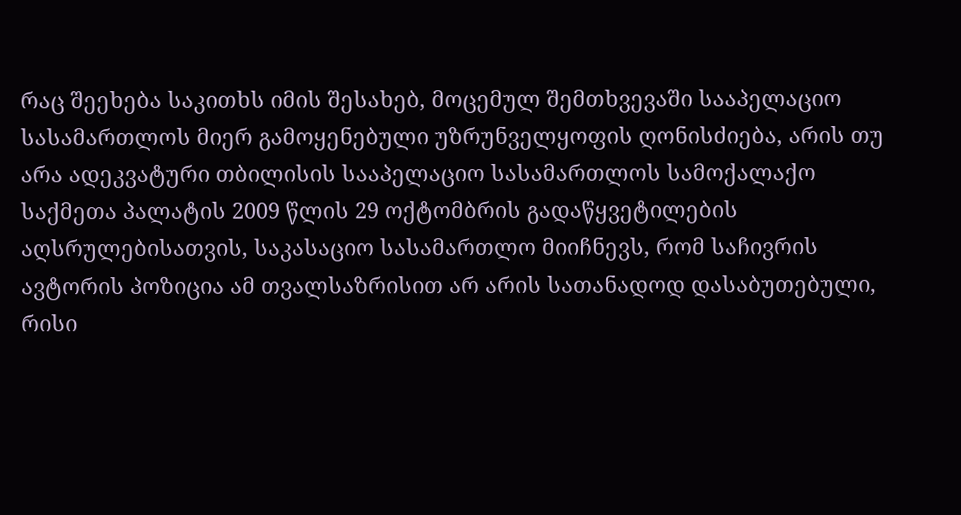რაც შეეხება საკითხს იმის შესახებ, მოცემულ შემთხვევაში სააპელაციო სასამართლოს მიერ გამოყენებული უზრუნველყოფის ღონისძიება, არის თუ არა ადეკვატური თბილისის სააპელაციო სასამართლოს სამოქალაქო საქმეთა პალატის 2009 წლის 29 ოქტომბრის გადაწყვეტილების აღსრულებისათვის, საკასაციო სასამართლო მიიჩნევს, რომ საჩივრის ავტორის პოზიცია ამ თვალსაზრისით არ არის სათანადოდ დასაბუთებული, რისი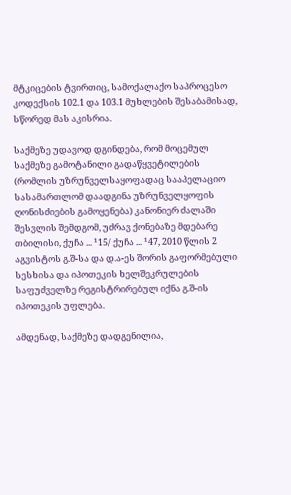მტკიცების ტვირთიც, სამოქალაქო საპროცესო კოდექსის 102.1 და 103.1 მუხლების შესაბამისად, სწორედ მას აკისრია.

საქმეზე უდავოდ დგინდება, რომ მოცემულ საქმეზე გამოტანილი გადაწყვეტილების (რომლის უზრუნველსაყოფადაც სააპელაციო სასამართლომ დაადგინა უზრუნველყოფის ღონისძიების გამოყენება) კანონიერ ძალაში შესვლის შემდგომ, უძრავ ქონებაზე მდებარე თბილისი, ქუჩა ... ¹15/ ქუჩა ... ¹47, 2010 წლის 2 აგვისტოს გ.შ-სა და დ.ა-ეს შორის გაფორმებული სესხისა და იპოთეკის ხელშეკრულების საფუძველზე რეგისტრირებულ იქნა გ.შ-ის იპოთეკის უფლება.

ამდენად, საქმეზე დადგენილია,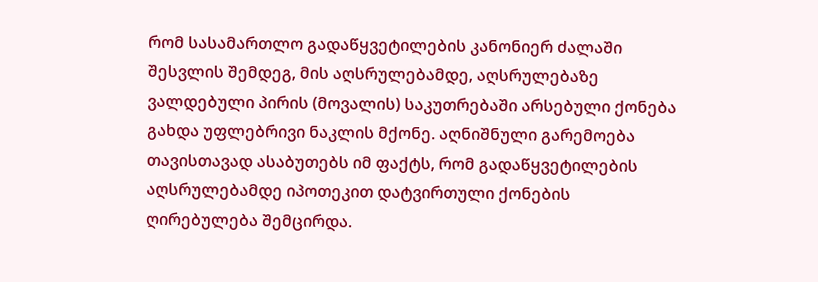რომ სასამართლო გადაწყვეტილების კანონიერ ძალაში შესვლის შემდეგ, მის აღსრულებამდე, აღსრულებაზე ვალდებული პირის (მოვალის) საკუთრებაში არსებული ქონება გახდა უფლებრივი ნაკლის მქონე. აღნიშნული გარემოება თავისთავად ასაბუთებს იმ ფაქტს, რომ გადაწყვეტილების აღსრულებამდე იპოთეკით დატვირთული ქონების ღირებულება შემცირდა.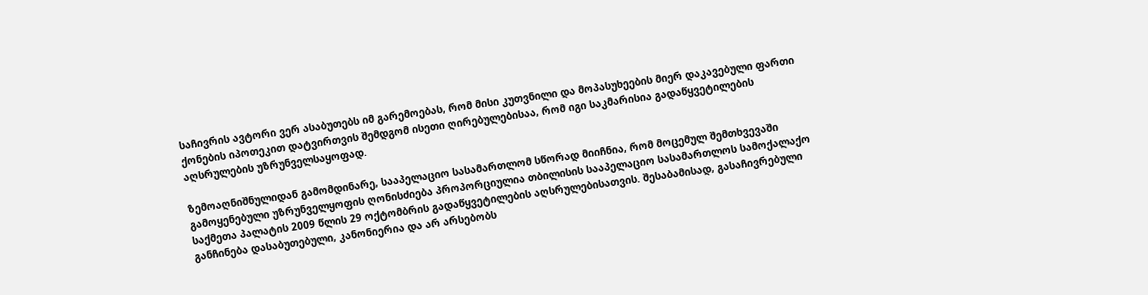საჩივრის ავტორი ვერ ასაბუთებს იმ გარემოებას, რომ მისი კუთვნილი და მოპასუხეების მიერ დაკავებული ფართი ქონების იპოთეკით დატვირთვის შემდგომ ისეთი ღირებულებისაა, რომ იგი საკმარისია გადაწყვეტილების აღსრულების უზრუნველსაყოფად.

ზემოაღნიშნულიდან გამომდინარე, სააპელაციო სასამართლომ სწორად მიიჩნია, რომ მოცემულ შემთხვევაში გამოყენებული უზრუნველყოფის ღონისძიება პროპორციულია თბილისის სააპელაციო სასამართლოს სამოქალაქო საქმეთა პალატის 2009 წლის 29 ოქტომბრის გადაწყვეტილების აღსრულებისათვის. შესაბამისად, გასაჩივრებული განჩინება დასაბუთებული, კანონიერია და არ არსებობს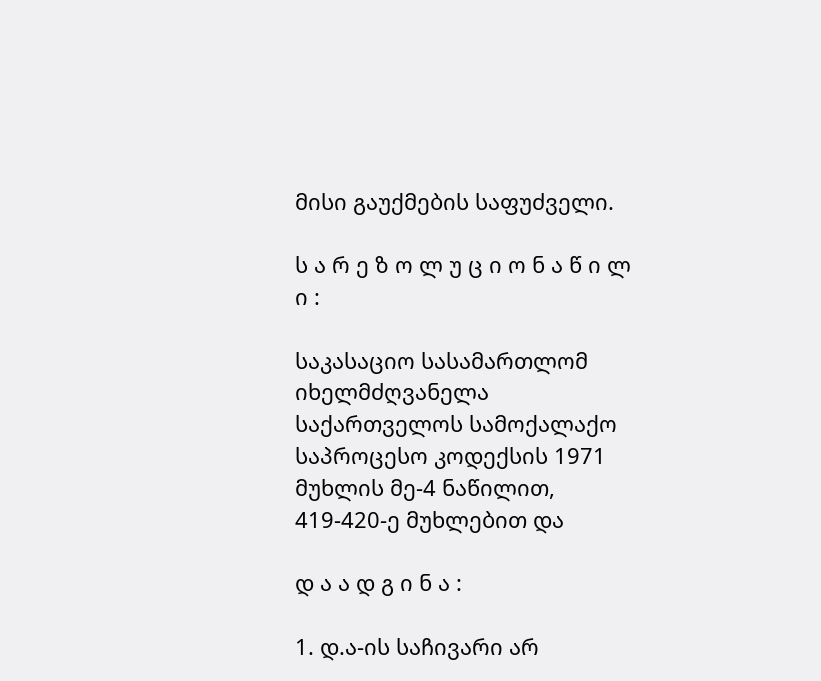მისი გაუქმების საფუძველი.

ს ა რ ე ზ ო ლ უ ც ი ო ნ ა წ ი ლ ი :

საკასაციო სასამართლომ იხელმძღვანელა საქართველოს სამოქალაქო საპროცესო კოდექსის 1971 მუხლის მე-4 ნაწილით, 419-420-ე მუხლებით და

დ ა ა დ გ ი ნ ა :

1. დ.ა-ის საჩივარი არ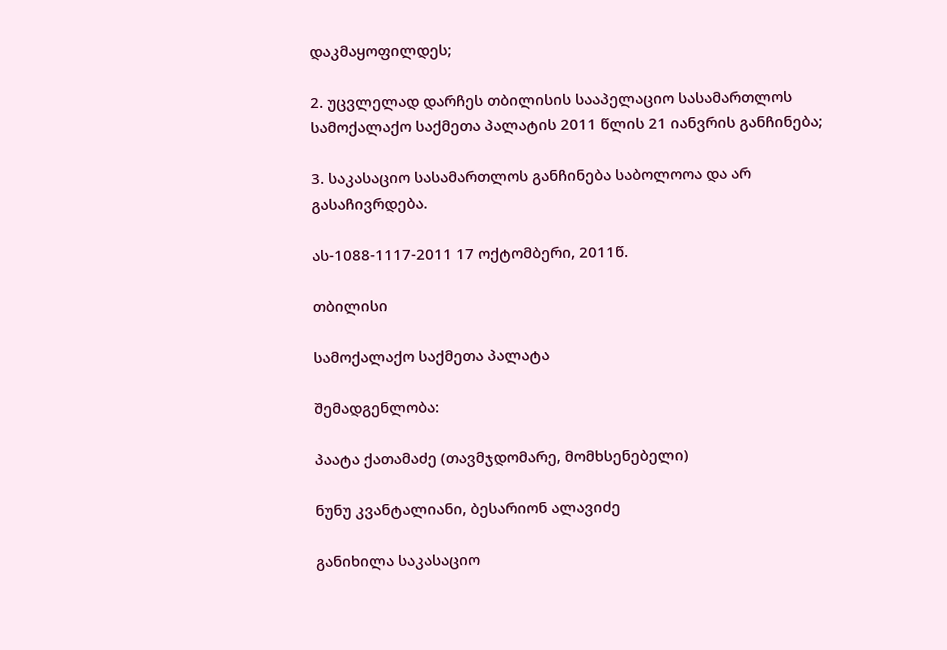დაკმაყოფილდეს;

2. უცვლელად დარჩეს თბილისის სააპელაციო სასამართლოს სამოქალაქო საქმეთა პალატის 2011 წლის 21 იანვრის განჩინება;

3. საკასაციო სასამართლოს განჩინება საბოლოოა და არ გასაჩივრდება.

ას-1088-1117-2011 17 ოქტომბერი, 2011წ.

თბილისი

სამოქალაქო საქმეთა პალატა

შემადგენლობა:

პაატა ქათამაძე (თავმჯდომარე, მომხსენებელი)

ნუნუ კვანტალიანი, ბესარიონ ალავიძე

განიხილა საკასაციო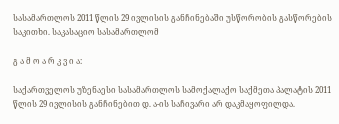სასამართლოს 2011 წლის 29 ივლისის განჩინებაში უსწორობის გასწორების საკითხი. საკასაციო სასამართლომ

გ ა მ ო ა რ კ ვ ი ა:

საქართველოს უზენაესი სასამართლოს სამოქალაქო საქმეთა პალატის 2011 წლის 29 ივლისის განჩინებით დ. ა-ის საჩივარი არ დაკმაყოფილდა.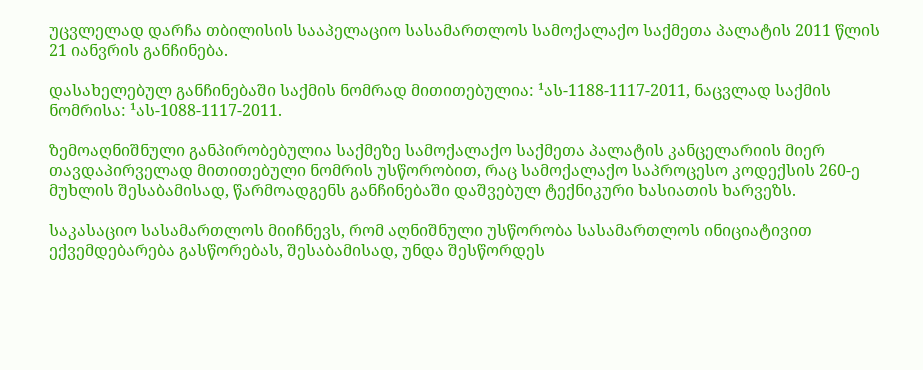უცვლელად დარჩა თბილისის სააპელაციო სასამართლოს სამოქალაქო საქმეთა პალატის 2011 წლის 21 იანვრის განჩინება.

დასახელებულ განჩინებაში საქმის ნომრად მითითებულია: ¹ას-1188-1117-2011, ნაცვლად საქმის ნომრისა: ¹ას-1088-1117-2011.

ზემოაღნიშნული განპირობებულია საქმეზე სამოქალაქო საქმეთა პალატის კანცელარიის მიერ თავდაპირველად მითითებული ნომრის უსწორობით, რაც სამოქალაქო საპროცესო კოდექსის 260-ე მუხლის შესაბამისად, წარმოადგენს განჩინებაში დაშვებულ ტექნიკური ხასიათის ხარვეზს.

საკასაციო სასამართლოს მიიჩნევს, რომ აღნიშნული უსწორობა სასამართლოს ინიციატივით ექვემდებარება გასწორებას, შესაბამისად, უნდა შესწორდეს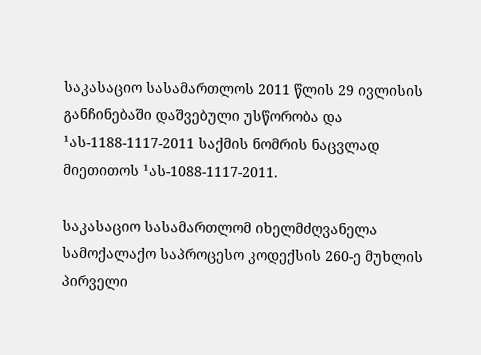საკასაციო სასამართლოს 2011 წლის 29 ივლისის განჩინებაში დაშვებული უსწორობა და ¹ას-1188-1117-2011 საქმის ნომრის ნაცვლად მიეთითოს ¹ას-1088-1117-2011.

საკასაციო სასამართლომ იხელმძღვანელა სამოქალაქო საპროცესო კოდექსის 260-ე მუხლის პირველი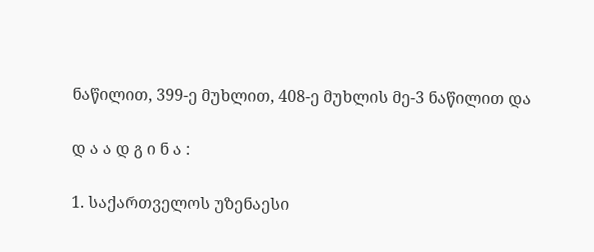ნაწილით, 399-ე მუხლით, 408-ე მუხლის მე-3 ნაწილით და

დ ა ა დ გ ი ნ ა :

1. საქართველოს უზენაესი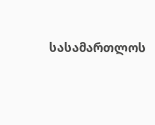სასამართლოს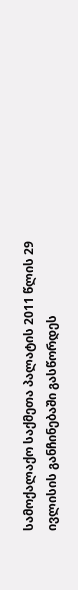სამოქალაქო საქმეთა პალატის 2011 წლის 29 ივლისის განჩინებაში გასწორდეს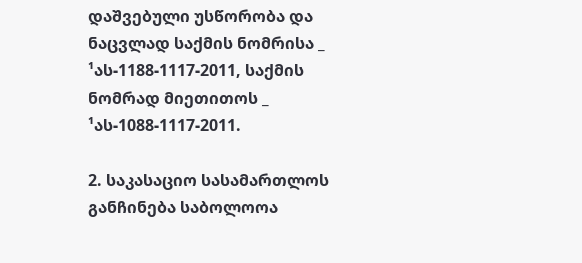დაშვებული უსწორობა და ნაცვლად საქმის ნომრისა _ ¹ას-1188-1117-2011, საქმის ნომრად მიეთითოს _ ¹ას-1088-1117-2011.

2. საკასაციო სასამართლოს განჩინება საბოლოოა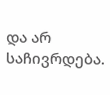და არ საჩივრდება.